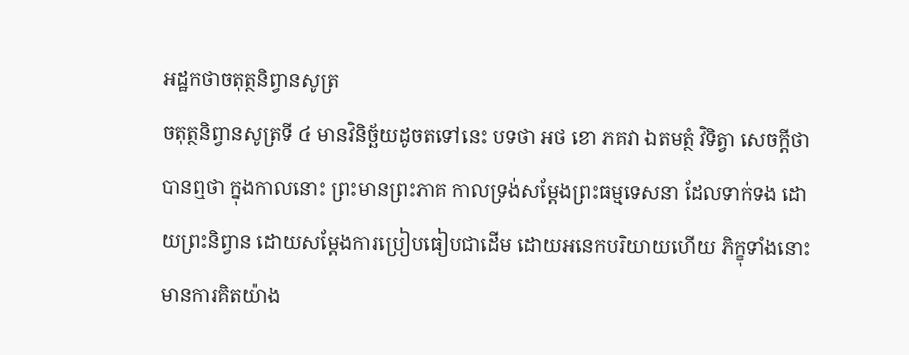អដ្ឋកថាចតុត្ថនិព្វានសូត្រ
ចតុត្ថនិព្វានសូត្រទី ៤ មានវិនិច្ឆ័យដូចតទៅនេះ បទថា អថ ខោ ភគវា ឯតមត្ថំ វិទិត្វា សេចក្តីថា បានឮថា ក្នុងកាលនោះ ព្រះមានព្រះភាគ កាលទ្រង់សម្តែងព្រះធម្មទេសនា ដែលទាក់ទង ដោយព្រះនិព្វាន ដោយសម្តែងការប្រៀបធៀបជាដើម ដោយអនេកបរិយាយហើយ ភិក្ខុទាំងនោះមានការគិតយ៉ាង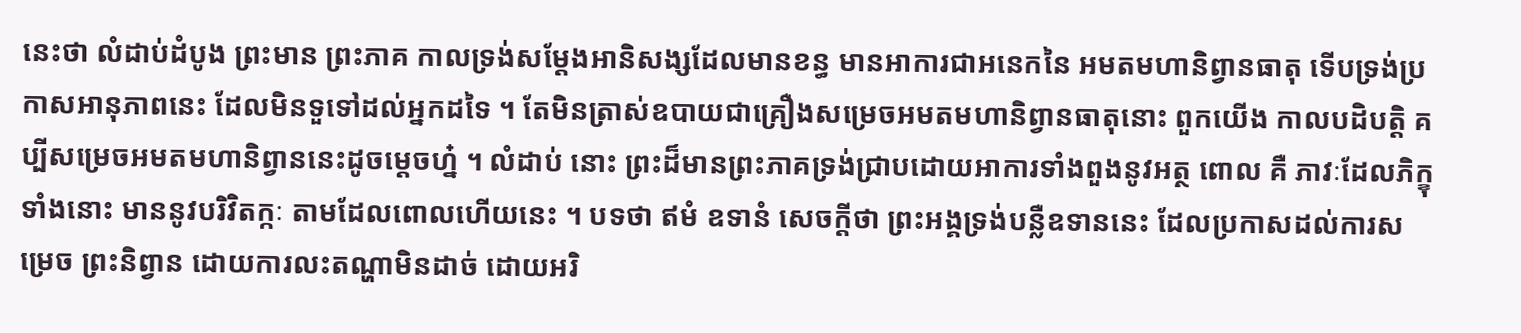នេះថា លំដាប់ដំបូង ព្រះមាន ព្រះភាគ កាលទ្រង់សម្តែងអានិសង្សដែលមានខន្ធ មានអាការជាអនេកនៃ អមតមហានិព្វានធាតុ ទើបទ្រង់ប្រកាសអានុភាពនេះ ដែលមិនទួទៅដល់អ្នកដទៃ ។ តែមិនត្រាស់ឧបាយជាគ្រឿងសម្រេចអមតមហានិព្វានធាតុនោះ ពួកយើង កាលបដិបត្តិ គប្បីសម្រេចអមតមហានិព្វាននេះដូចម្តេចហ្ន៎ ។ លំដាប់ នោះ ព្រះដ៏មានព្រះភាគទ្រង់ជ្រាបដោយអាការទាំងពួងនូវអត្ថ ពោល គឺ ភាវៈដែលភិក្ខុទាំងនោះ មាននូវបរិវិតក្កៈ តាមដែលពោលហើយនេះ ។ បទថា ឥមំ ឧទានំ សេចក្តីថា ព្រះអង្គទ្រង់បន្លឺឧទាននេះ ដែលប្រកាសដល់ការសម្រេច ព្រះនិព្វាន ដោយការលះតណ្ហាមិនដាច់ ដោយអរិ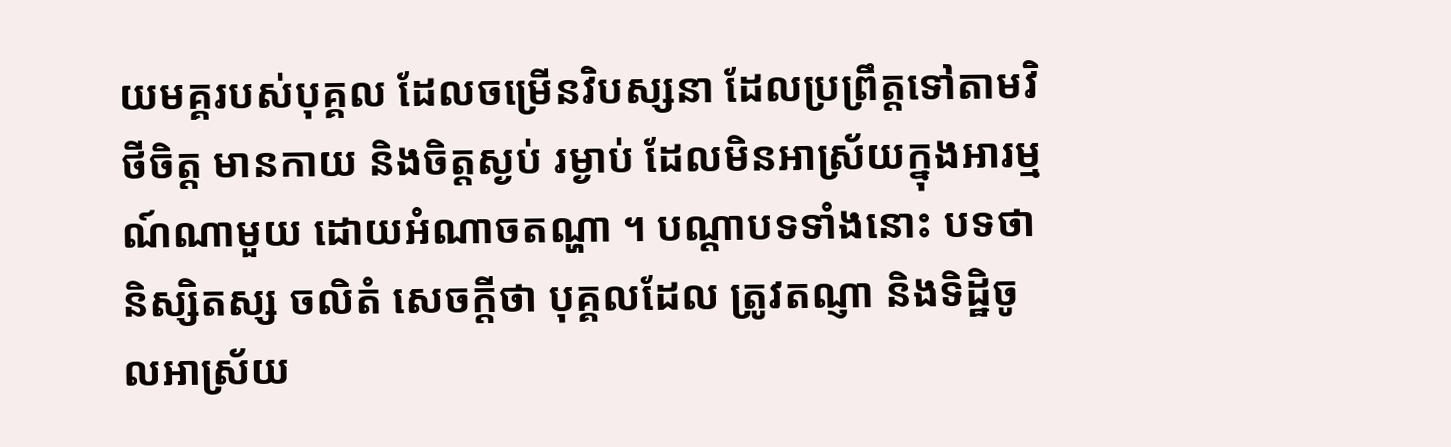យមគ្គរបស់បុគ្គល ដែលចម្រើនវិបស្សនា ដែលប្រព្រឹត្តទៅតាមវិថីចិត្ត មានកាយ និងចិត្តស្ងប់ រម្ងាប់ ដែលមិនអាស្រ័យក្នុងអារម្មណ៍ណាមួយ ដោយអំណាចតណ្ហា ។ បណ្តាបទទាំងនោះ បទថា និស្សិតស្ស ចលិតំ សេចក្តីថា បុគ្គលដែល ត្រូវតណ្ញា និងទិដ្ឋិចូលអាស្រ័យ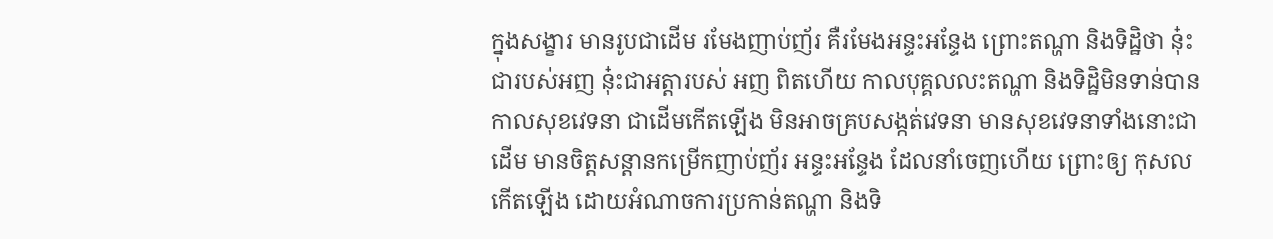ក្នុងសង្ខារ មានរូបជាដើម រមែងញាប់ញ័រ គឺរមែងអន្ទះអន្ទែង ព្រោះតណ្ហា និងទិដ្ឋិថា នុ៎ះជារបស់អញ នុ៎ះជាអត្តារបស់ អញ ពិតហើយ កាលបុគ្គលលះតណ្ហា និងទិដ្ឋិមិនទាន់បាន កាលសុខវេទនា ជាដើមកើតឡើង មិនអាចគ្របសង្កត់វេទនា មានសុខវេទនាទាំងនោះជាដើម មានចិត្តសន្តានកម្រើកញាប់ញ័រ អន្ទះអន្ទែង ដែលនាំចេញហើយ ព្រោះឲ្យ កុសលកើតឡើង ដោយអំណាចការប្រកាន់តណ្ហា និងទិ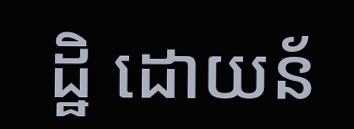ដ្ឋិ ដោយន័